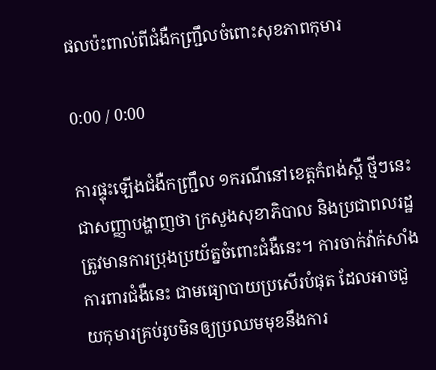ផលប៉ះពាល់ពីជំងឺកញ្ជ្រឹលចំពោះសុខភាពកុមារ

0:00 / 0:00

ការផ្ទុះឡើងជំងឺកញ្ជ្រឹល ១ករណីនៅខេត្តកំពង់ស្ពឺ ថ្មីៗនេះ ជាសញ្ញាបង្ហាញថា ក្រសួងសុខាភិបាល និងប្រជាពលរដ្ឋ ត្រូវមានការប្រុងប្រយ័ត្នចំពោះជំងឺនេះ។ ការចាក់វ៉ាក់សាំងការពារជំងឺនេះ ជាមធ្យោបាយប្រសើរបំផុត ដែលអាចជួយកុមារគ្រប់រូបមិនឲ្យប្រឈមមុខនឹងការ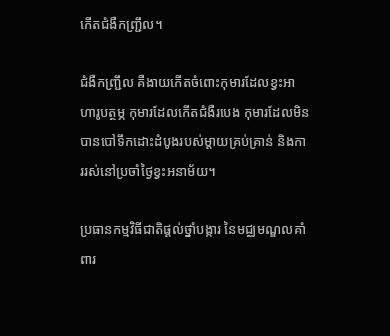កើតជំងឺកញ្ជ្រឹល។

ជំងឺកញ្ជ្រឹល គឺងាយកើតចំពោះកុមារដែលខ្វះអាហារូបត្ថម្ភ កុមារដែលកើតជំងឺរបេង កុមារដែលមិនបានបៅទឹកដោះដំបូងរបស់ម្តាយគ្រប់គ្រាន់ និងការរស់នៅប្រចាំថ្ងៃខ្វះអនាម័យ។

ប្រធានកម្មវិធីជាតិផ្តល់ថ្នាំបង្ការ នៃមជ្ឈមណ្ឌលគាំពារ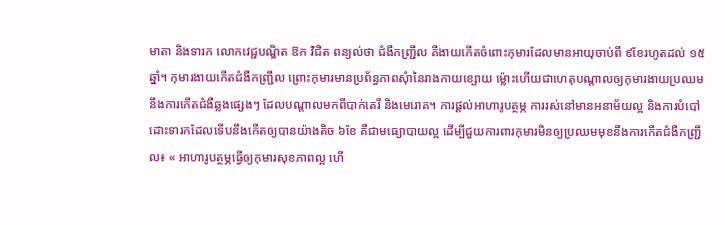មាតា និងទារក លោកវេជ្ជបណ្ឌិត ឱក វិជិត ពន្យល់ថា ជំងឺកញ្ជ្រឹល គឺងាយកើតចំពោះកុមារដែលមានអាយុចាប់ពី ៩ខែរហូតដល់ ១៥ឆ្នាំ។ កុមារងាយកើតជំងឺកញ្ជ្រឹល ព្រោះកុមារមានប្រព័ន្ធភាពសុំានៃរាងកាយខ្សោយ ម្ល៉ោះហើយជាហេតុបណ្ដាលឲ្យកុមារងាយប្រឈមនឹងការកើតជំងឺឆ្លងផ្សេងៗ ដែលបណ្ដាលមកពីបាក់តេរី និងមេរោគ។ ការផ្តល់អាហារូបត្ថម្ភ ការរស់នៅមានអនាម័យល្អ និងការបំបៅដោះទារកដែលទើបនឹងកើតឲ្យបានយ៉ាងតិច ៦ខែ គឺជាមធ្យោបាយល្អ ដើម្បីជួយការពារកុមារមិនឲ្យប្រឈមមុខនឹងការកើតជំងឺកញ្ជ្រឹល៖ « អាហារូបត្ថម្ភធ្វើឲ្យកុមារសុខភាពល្អ ហើ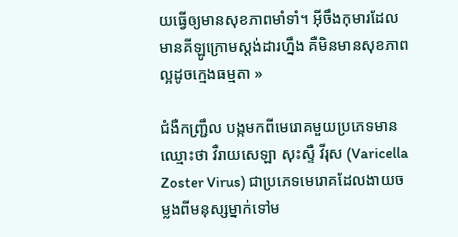យធ្វើឲ្យមានសុខភាពមាំទាំ។ អ៊ីចឹងកុមារដែលមានគីឡូក្រោមស្តង់ដារហ្នឹង គឺមិនមានសុខភាពល្អដូចក្មេងធម្មតា »

ជំងឺកញ្ជ្រឹល បង្កមកពីមេរោគមួយប្រភេទមានឈ្មោះថា វឺរាយសេឡា សុះស្ទឺ វីរុស (Varicella Zoster Virus) ជាប្រភេទមេរោគដែលងាយចម្លងពីមនុស្សម្នាក់ទៅម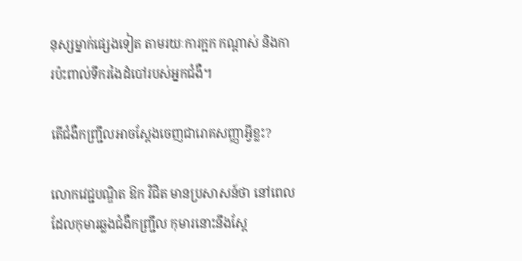នុស្សម្នាក់ផ្សេងទៀត តាមរយៈការក្អក កណ្ដាស់ និងការប៉ះពាល់ទឹករងៃដំបៅរបស់អ្នកជំងឺ។

តើជំងឺកញ្ជ្រឹលអាចស្ដែងចេញជារោគសញ្ញាអ្វីខ្លះ?

លោកវេជ្ជបណ្ឌិត ឱក វិជិត មានប្រសាសន៍ថា នៅពេលដែលកុមារឆ្លងជំងឺកញ្ជ្រឹល កុមារនោះនឹងស្ដែ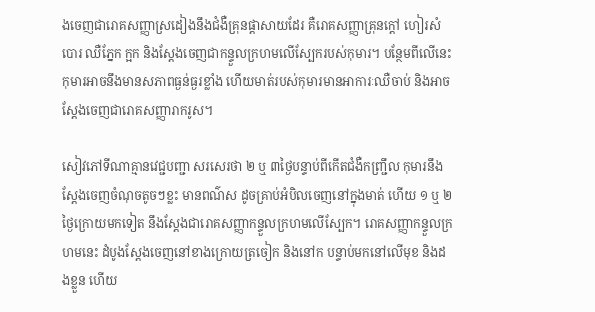ងចេញជារោគសញ្ញាស្រដៀងនឹងជំងឺគ្រុនផ្ដាសាយដែរ គឺរោគសញ្ញាគ្រុនក្តៅ ហៀរសំបោរ ឈឺភ្នែក ក្អក និងស្ដែងចេញជាកន្ទួលក្រហមលើស្បែករបស់កុមារ។ បន្ថែមពីលើនេះ កុមារអាចនឹងមានសភាពធ្ងន់ធ្ងរខ្លាំង ហើយមាត់របស់កុមារមានអាការៈឈឺចាប់ និងអាចស្ដែងចេញជារោគសញ្ញារាករូស។

សៀវភៅទីណាគ្មានវេជ្ជបញ្ជា សរសេរថា ២ ឬ ៣ថ្ងៃបន្ទាប់ពីកើតជំងឺកញ្ជ្រឹល កុមារនឹងស្ដែងចេញចំណុចតូចៗខ្លះ មានពណ៌ស ដូចគ្រាប់អំបិលចេញនៅក្នុងមាត់ ហើយ ១ ឬ ២ថ្ងៃក្រោយមកទៀត នឹងស្ដែងជារោគសញ្ញាកន្ទួលក្រហមលើស្បែក។ រោគសញ្ញាកន្ទួលក្រហមនេះ ដំបូងស្ដែងចេញនៅខាងក្រោយត្រចៀក និងនៅក បន្ទាប់មកនៅលើមុខ និងដងខ្លួន ហើយ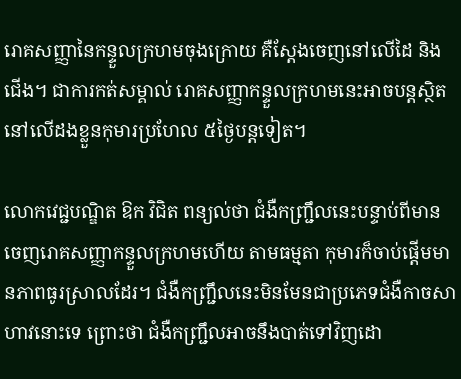រោគសញ្ញានៃកន្ទួលក្រហមចុងក្រោយ គឺស្ដែងចេញនៅលើដៃ និងជើង។ ជាការកត់សម្គាល់ រោគសញ្ញាកន្ទួលក្រហមនេះអាចបន្តស្ថិតនៅលើដងខ្លួនកុមារប្រហែល ៥ថ្ងៃបន្តទៀត។

លោកវេជ្ជបណ្ឌិត ឱក វិជិត ពន្យល់ថា ជំងឺកញ្ជ្រឹលនេះបន្ទាប់ពីមានចេញរោគសញ្ញាកន្ទួលក្រហមហើយ តាមធម្មតា កុមារក៏ចាប់ផ្ដើមមានភាពធូរស្រាលដែរ។ ជំងឺកញ្ជ្រឹលនេះមិនមែនជាប្រភេទជំងឺកាចសាហាវនោះទេ ព្រោះថា ជំងឺកញ្ជ្រឹលអាចនឹងបាត់ទៅវិញដោ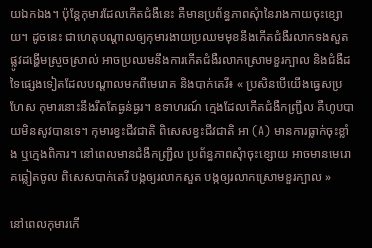យឯកឯង។ ប៉ុន្តែកុមារដែលកើតជំងឺនេះ គឺមានប្រព័ន្ធភាពសុំានៃរាងកាយចុះខ្សោយ។ ដូចនេះ ជាហេតុបណ្ដាលឲ្យកុមារងាយប្រឈមមុខនឹងកើតជំងឺរលាកទងសួត ផ្លូវដង្ហើមស្រួចស្រាល់ អាចប្រឈមនឹងការកើតជំងឺរលាកស្រោមខួរក្បាល និងជំងឺដទៃផ្សេងទៀតដែលបណ្ដាលមកពីមេរោគ និងបាក់តេរី៖ « ប្រសិនបើយើងធ្វេសប្រហែស កុមារនោះនឹងរឹតតែធ្ងន់ធ្ងរ។ ឧទាហរណ៍ ក្មេងដែលកើតជំងឺកញ្ជ្រឹល គឺហូបបាយមិនសូវបានទេ។ កុមារខ្វះជីវជាតិ ពិសេសខ្វះជីវជាតិ អា (A) មានការធ្លាក់ចុះខ្លាំង ឬក្មេងពិការ។ នៅពេលមានជំងឺកញ្ជ្រឹល ប្រព័ន្ធភាពសុំាចុះខ្សោយ អាចមានមេរោគឆ្លៀតចូល ពិសេសបាក់តេរី បង្កឲ្យរលាកសួត បង្កឲ្យរលាកស្រោមខួរក្បាល »

នៅពេលកុមារកើ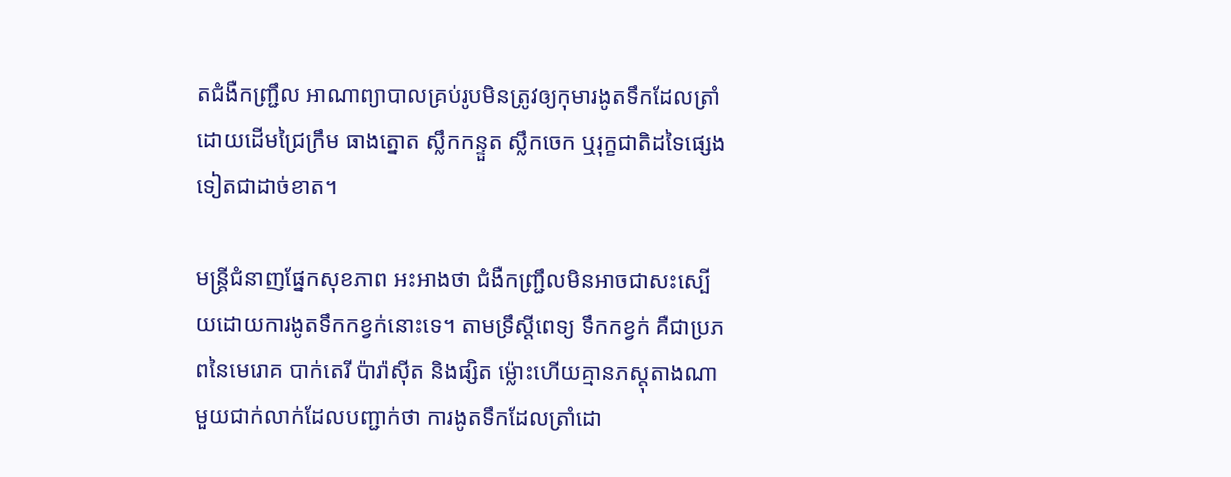តជំងឺកញ្ជ្រឹល អាណាព្យាបាលគ្រប់រូបមិនត្រូវឲ្យកុមារងូតទឹកដែលត្រាំដោយដើមជ្រៃក្រឹម ធាងត្នោត ស្លឹកកន្ទួត ស្លឹកចេក ឬរុក្ខជាតិដទៃផ្សេងទៀតជាដាច់ខាត។

មន្ត្រីជំនាញផ្នែកសុខភាព អះអាងថា ជំងឺកញ្ជ្រឹលមិនអាចជាសះស្បើយដោយការងូតទឹកកខ្វក់នោះទេ។ តាមទ្រឹស្ដីពេទ្យ ទឹកកខ្វក់ គឺជាប្រភពនៃមេរោគ បាក់តេរី ប៉ារ៉ាស៊ីត និងផ្សិត ម្ល៉ោះហើយគ្មានភស្តុតាងណាមួយជាក់លាក់ដែលបញ្ជាក់ថា ការងូតទឹកដែលត្រាំដោ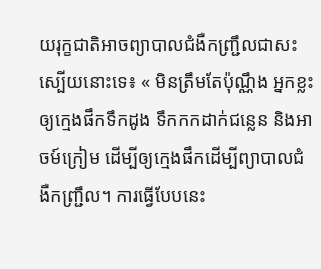យរុក្ខជាតិអាចព្យាបាលជំងឺកញ្ជ្រឹលជាសះស្បើយនោះទេ៖ « មិនត្រឹមតែប៉ុណ្ណឹង អ្នកខ្លះឲ្យក្មេងផឹកទឹកដូង ទឹកកកដាក់ជន្លេន និងអាចម៍ក្រៀម ដើម្បីឲ្យក្មេងផឹកដើម្បីព្យាបាលជំងឺកញ្ជ្រឹល។ ការធ្វើបែបនេះ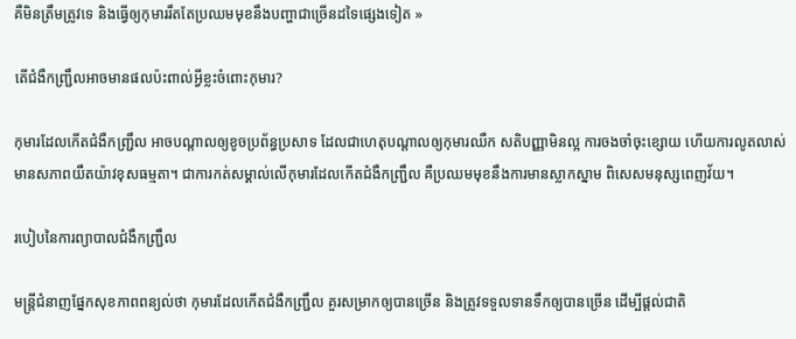គឺមិនត្រឹមត្រូវទេ និងធ្វើឲ្យកុមាររឹតតែប្រឈមមុខនឹងបញ្ហាជាច្រើនដទៃផ្សេងទៀត »

តើជំងឺកញ្ជ្រឹលអាចមានផលប៉ះពាល់អ្វីខ្លះចំពោះកុមារ?

កុមារដែលកើតជំងឺកញ្ជ្រឹល អាចបណ្ដាលឲ្យខូចប្រព័ន្ធប្រសាទ ដែលជាហេតុបណ្ដាលឲ្យកុមារឈឺក សតិបញ្ញាមិនល្អ ការចងចាំចុះខ្សោយ ហើយការលូតលាស់មានសភាពយឺតយ៉ាវខុសធម្មតា។ ជាការកត់សម្គាល់លើកុមារដែលកើតជំងឺកញ្ជ្រឹល គឺប្រឈមមុខនឹងការមានស្លាកស្នាម ពិសេសមនុស្សពេញវ័យ។

របៀបនៃការព្យាបាលជំងឺកញ្ជ្រឹល

មន្ត្រីជំនាញផ្នែកសុខភាពពន្យល់ថា កុមារដែលកើតជំងឺកញ្ជ្រឹល គួរសម្រាកឲ្យបានច្រើន និងត្រូវទទួលទានទឹកឲ្យបានច្រើន ដើម្បីផ្តល់ជាតិ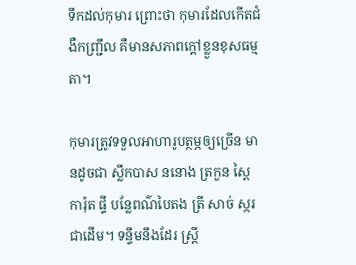ទឹកដល់កុមារ ព្រោះថា កុមារដែលកើតជំងឺកញ្ជ្រឹល គឺមានសភាពក្តៅខ្លួនខុសធម្មតា។

កុមារត្រូវទទួលអាហារូបត្ថម្ភឲ្យច្រើន មានដូចជា ស្លឹកបាស ននោង ត្រកួន ស្ពៃ ការ៉ុត ផ្ទី បន្លែពណ៌បៃតង ត្រី សាច់ ស្ករ ជាដើម។ ទន្ទឹមនឹងដែរ ស្ត្រី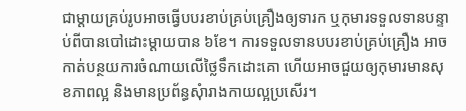ជាម្តាយគ្រប់រូបអាចធ្វើបបរខាប់គ្រប់គ្រឿងឲ្យទារក ឬកុមារទទួលទានបន្ទាប់ពីបានបៅដោះម្តាយបាន ៦ខែ។ ការទទួលទានបបរខាប់គ្រប់គ្រឿង អាចកាត់បន្ថយការចំណាយលើថ្លៃទឹកដោះគោ ហើយអាចជួយឲ្យកុមារមានសុខភាពល្អ និងមានប្រព័ន្ធសុំារាងកាយល្អប្រសើរ។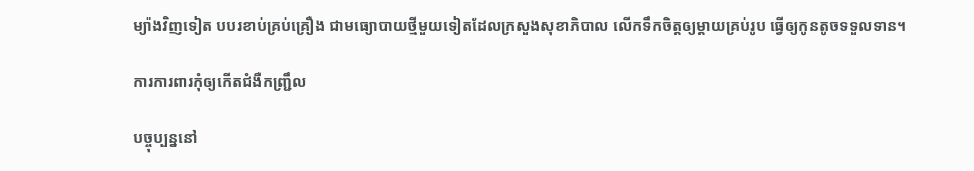ម្យ៉ាងវិញទៀត បបរខាប់គ្រប់គ្រឿង ជាមធ្យោបាយថ្មីមួយទៀតដែលក្រសួងសុខាភិបាល លើកទឹកចិត្តឲ្យម្តាយគ្រប់រូប ធ្វើឲ្យកូនតូចទទួលទាន។

ការការពារកុំឲ្យកើតជំងឺកញ្ជ្រឹល

បច្ចុប្បន្ននៅ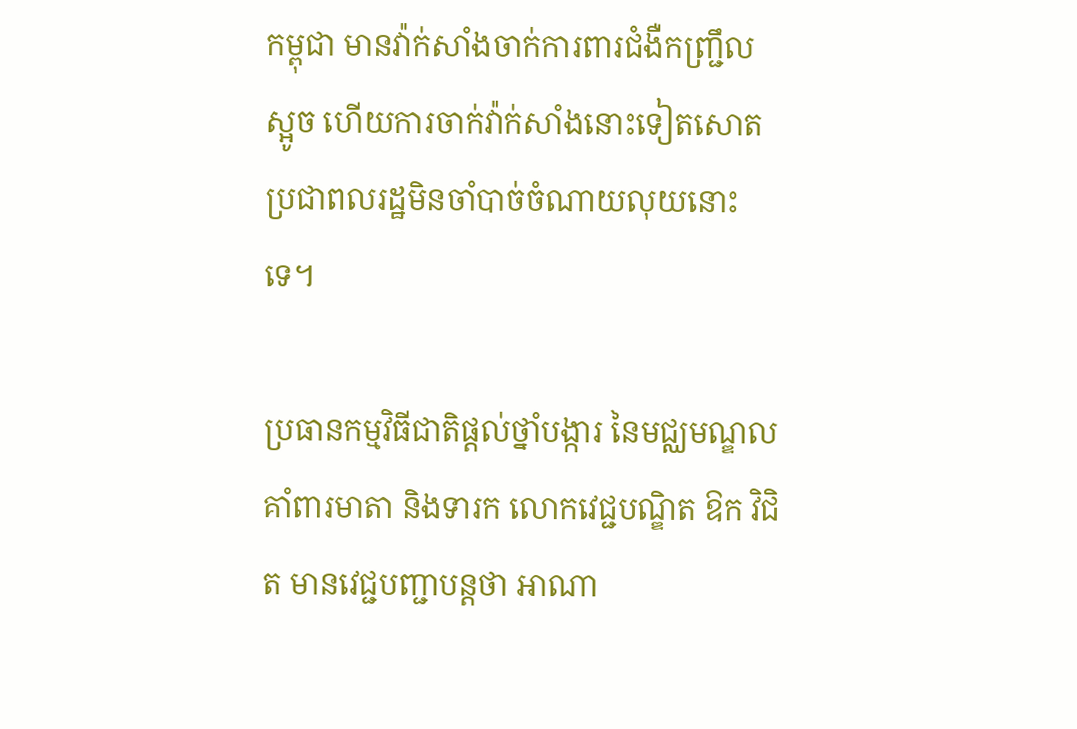កម្ពុជា មានវ៉ាក់សាំងចាក់ការពារជំងឺកញ្ជ្រឹល ស្អូច ហើយការចាក់វ៉ាក់សាំងនោះទៀតសោត ប្រជាពលរដ្ឋមិនចាំបាច់ចំណាយលុយនោះទេ។

ប្រធានកម្មវិធីជាតិផ្តល់ថ្នាំបង្ការ នៃមជ្ឈមណ្ឌលគាំពារមាតា និងទារក លោកវេជ្ជបណ្ឌិត ឱក វិជិត មានវេជ្ជបញ្ជាបន្តថា អាណា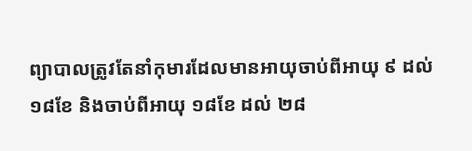ព្យាបាលត្រូវតែនាំកុមារដែលមានអាយុចាប់ពីអាយុ ៩ ដល់ ១៨ខែ និងចាប់ពីអាយុ ១៨ខែ ដល់ ២៨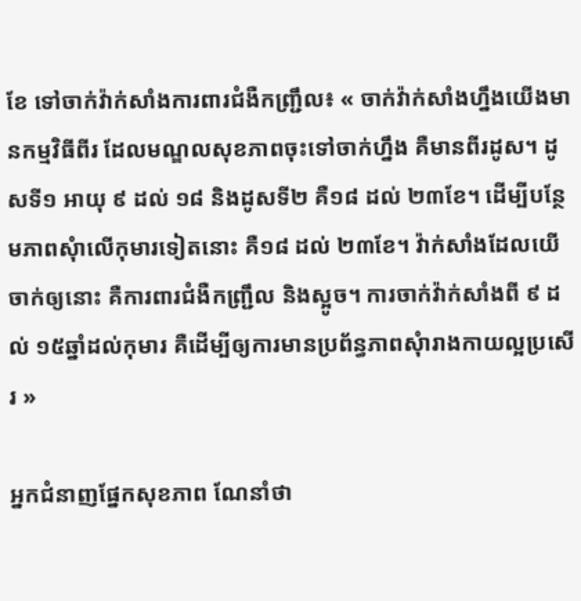ខែ ទៅចាក់វ៉ាក់សាំងការពារជំងឺកញ្ជ្រឹល៖ « ចាក់វ៉ាក់សាំងហ្នឹងយើងមានកម្មវិធីពីរ ដែលមណ្ឌលសុខភាពចុះទៅចាក់ហ្នឹង គឺមានពីរដូស។ ដូសទី១ អាយុ ៩ ដល់ ១៨ និងដូសទី២ គឺ១៨ ដល់ ២៣ខែ។ ដើម្បីបន្ថែមភាពសុំាលើកុមារទៀតនោះ គឺ១៨ ដល់ ២៣ខែ។ វ៉ាក់សាំងដែលយើចាក់ឲ្យនោះ គឺការពារជំងឺកញ្ជ្រឹល និងស្អូច។ ការចាក់វ៉ាក់សាំងពី ៩ ដល់ ១៥ឆ្នាំដល់កុមារ គឺដើម្បីឲ្យការមានប្រព័ន្ធភាពសុំារាងកាយល្អប្រសើរ »

អ្នកជំនាញផ្នែកសុខភាព ណែនាំថា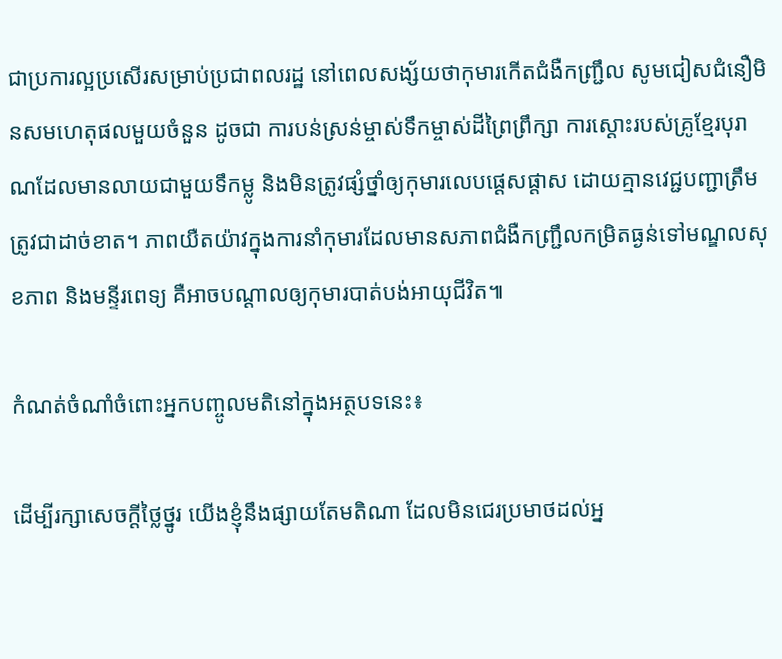ជាប្រការល្អប្រសើរសម្រាប់ប្រជាពលរដ្ឋ នៅពេលសង្ស័យថាកុមារកើតជំងឺកញ្ជ្រឹល សូមជៀសជំនឿមិនសមហេតុផលមួយចំនួន ដូចជា ការបន់ស្រន់ម្ចាស់ទឹកម្ចាស់ដីព្រៃព្រឹក្សា ការស្ដោះរបស់គ្រូខ្មែរបុរាណដែលមានលាយជាមួយទឹកម្លូ និងមិនត្រូវផ្សំថ្នាំឲ្យកុមារលេបផ្ដេសផ្ដាស ដោយគ្មានវេជ្ជបញ្ជាត្រឹមត្រូវជាដាច់ខាត។ ភាពយឺតយ៉ាវក្នុងការនាំកុមារដែលមានសភាពជំងឺកញ្ជ្រឹលកម្រិតធ្ងន់ទៅមណ្ឌលសុខភាព និងមន្ទីរពេទ្យ គឺអាចបណ្ដាលឲ្យកុមារបាត់បង់អាយុជីវិត៕

កំណត់ចំណាំចំពោះអ្នកបញ្ចូលមតិនៅក្នុងអត្ថបទនេះ៖

ដើម្បីរក្សាសេចក្ដីថ្លៃថ្នូរ យើងខ្ញុំនឹងផ្សាយតែមតិណា ដែលមិនជេរប្រមាថដល់អ្ន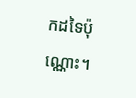កដទៃប៉ុណ្ណោះ។